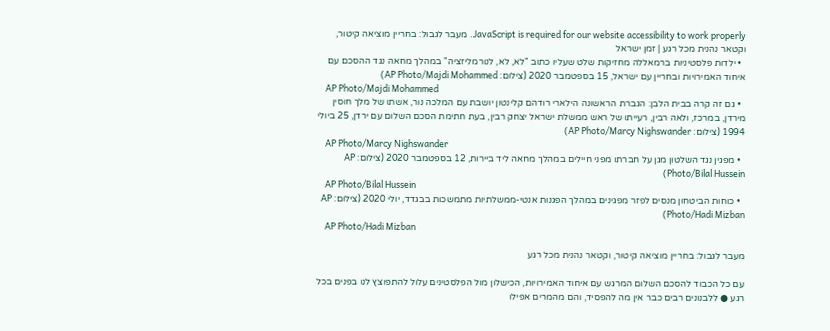JavaScript is required for our website accessibility to work properly. מעבר לגבול: בחריין מוציאה קיטור, וקטאר נהנית מכל רגע | זמן ישראל
  • ילדות פלסטיניות ברמאללה מחזיקות שלט שעליו כתוב "לא, לא, לנורמליזציה" במהלך מחאה נגד ההסכם עם איחוד האמירויות ובחריין עם ישראל, 15 בספטמבר 2020 (צילום: AP Photo/Majdi Mohammed)
    AP Photo/Majdi Mohammed
  • גם זה קרה בבית הלבן: הגברת הראשונה הילארי רודהם קלינטון יושבת עם המלכה נור, אשתו של מלך חוסין מירדן, במרכז, ולאה רבין, רעייתו של ראש ממשלת ישראל יצחק רבין, בעת חתימת הסכם השלום עם ירדן, 25 ביולי 1994 (צילום: AP Photo/Marcy Nighswander)
    AP Photo/Marcy Nighswander
  • מפגין נגד השלטון מגן על חברתו מפני חיילים במהלך מחאה ליד ביירות, 12 בספטמבר 2020 (צילום: AP Photo/Bilal Hussein)
    AP Photo/Bilal Hussein
  • כוחות הביטחון מנסים לפזר מפגינים במהלך הפגנות אנטי-ממשלתיות מתמשכות בבגדד, יולי 2020 (צילום: AP Photo/Hadi Mizban)
    AP Photo/Hadi Mizban

מעבר לגבול: בחריין מוציאה קיטור, וקטאר נהנית מכל רגע

עם כל הכבוד להסכם השלום המרגש עם איחוד האמירויות, הכישלון מול הפלסטינים עלול להתפוצץ לנו בפנים בכל רגע ● ללבנונים רבים כבר אין מה להפסיד, והם מהמרים אפילו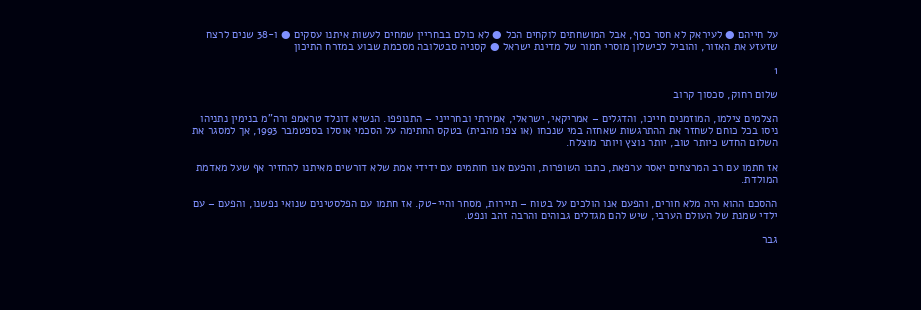על חייהם ● לעיראק לא חסר כסף, אבל המושחתים לוקחים הכל ● לא כולם בבחריין שמחים לעשות איתנו עסקים ● ו-38 שנים לרצח שזעזע את האזור, והוביל לכישלון מוסרי חמור של מדינת ישראל ● קסניה סבטלובה מסכמת שבוע במזרח התיכון

1

שלום רחוק, סכסוך קרוב

הצלמים צילמו, המוזמנים חייכו, והדגלים – אמריקאי, ישראלי, אמירתי ובחרייני – התנופפו. הנשיא דונלד טראמפ ורה"מ בנימין נתניהו ניסו בכל כוחם לשחזר את ההתרגשות שאחזה במי שנכחו (או צפו מהבית) בטקס החתימה על הסכמי אוסלו בספטמבר 1993, אך למסגר את השלום החדש כיותר טוב, יותר נוצץ ויותר מוצלח.

אז חתמו עם רב המרצחים יאסר ערפאת, כתבו השופרות, והפעם אנו חותמים עם ידידי אמת שלא דורשים מאיתנו להחזיר אף שעל מאדמת המולדת.

ההסכם ההוא היה מלא חורים, והפעם אנו הולכים על בטוח – תיירות, מסחר והיי-טק. אז חתמו עם הפלסטינים שנואי נפשנו, והפעם – עם ילדי שמנת של העולם הערבי, שיש להם מגדלים גבוהים והרבה זהב ונפט.

גבר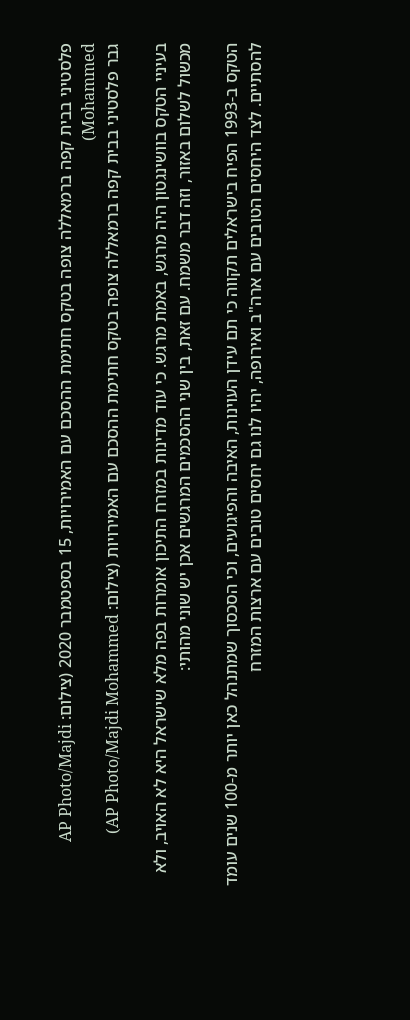פלסטיני בבית קפה ברמאללה צופה בטקס חתימת ההסכם עם האמירויות, 15 בספטמבר 2020 (צילום: AP Photo/Majdi Mohammed)
גבר פלסטיני בבית קפה ברמאללה צופה בטקס חתימת ההסכם עם האמירויות (צילום: AP Photo/Majdi Mohammed)

בעיניי הטקס בוושינגטון היה מרגש, באמת מרגש. כי עוד מדינות במזרח התיכון אומרות בפה מלא שישראל היא לא האויב, ולא מכשול לשלום באזור, וזה דבר משמח. עם זאת, בין שני ההסכמים המרגשים אכן יש שוני מהותי:

הטקס ב-1993 הפיח בישראלים תקווה כי תם עידן העוינות, האיבה והפיגועים, וכי הסכסוך שמתנהל כאן יותר מ-100 שנים עומד להסתיים. לצד היחסים הטובים עם ארה"ב ואירופה, יהיו לנו גם יחסים טובים עם ארצות המזרח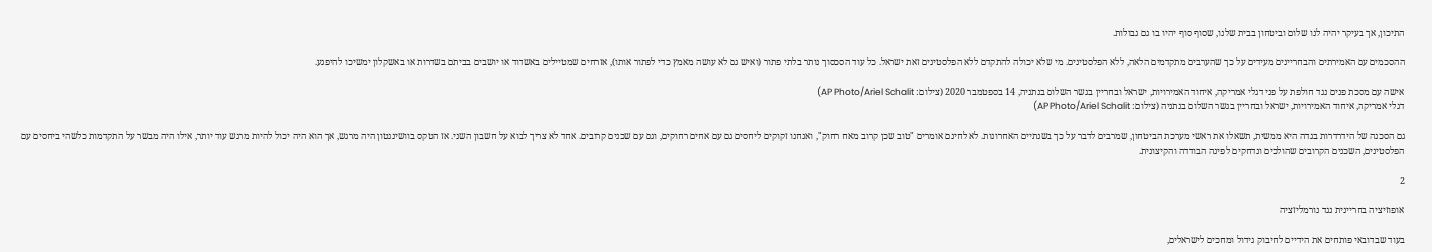התיכון, אך בעיקר יהיה לנו שלום וביטחון בבית שלנו, שסוף סוף יהיו בו גם גבולות.

ההסכמים עם האמירתים והבחריינים מעידים על כך שהערבים מתקדמים הלאה, ללא הפלסטינים. מי שלא יכולה להתקדם ללא הפלסטינים זאת ישראל. כל עוד הסכסוך נותר בלתי פתור (ואיש גם לא עושה מאמץ כדי לפתור אותו), אזרחים שמטיילים באשדוד או יושבים בביתם בשדרות או באשקלון ימשיכו להיפגע.

אישה עם מסכת פנים נגד חולפת על פני דגלי אמריקה, איחוד האמירויות, ישראל ובחריין בגשר השלום בנתניה, 14 בספטמבר 2020 (צילום: AP Photo/Ariel Schalit)
דגלי אמריקה, איחוד האמירויות, ישראל ובחריין בגשר השלום בנתניה (צילום: AP Photo/Ariel Schalit)

גם הסכנה של הידרדרות בגדה היא ממשית, תשאלו את ראשי מערכת הביטחון, שמרבים לדבר על כך בשנתיים האחרונות. לא לחינם אומרים "טוב שכן קרוב מאח רחוק", ואנחנו זקוקים ליחסים גם עם אחים רחוקים, וגם עם שכנים קרובים. אחד לא צריך לבוא על חשבון השני. אז הטקס בוושינגטון היה מרגש, אך הוא היה יכול להיות מרגש עוד יותר, אילו היה מבשר על התקדמות כלשהי ביחסים עם הפלסטינים, השכנים הקרובים שהולכים ונדחקים לפינה הבודדה והקיצונית.

2

אופוזיציה בחריינית נגד נורמליזציה

בעוד שבדובאי פותחים את הידיים לחיבוק גידול ומחכים לישראלים,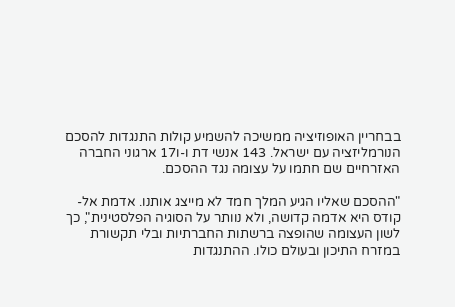בבחריין האופוזיציה ממשיכה להשמיע קולות התנגדות להסכם הנורמליזציה עם ישראל. 143 אנשי דת ו-ו17 ארגוני החברה האזרחיים שם חתמו על עצומה נגד ההסכם.

"ההסכם שאליו הגיע המלך חמד לא מייצג אותנו. אדמת אל-קודס היא אדמה קדושה, ולא נוותר על הסוגיה הפלסטינית", כך לשון העצומה שהופצה ברשתות החברתיות ובלי תקשורת במזרח התיכון ובעולם כולו. ההתנגדות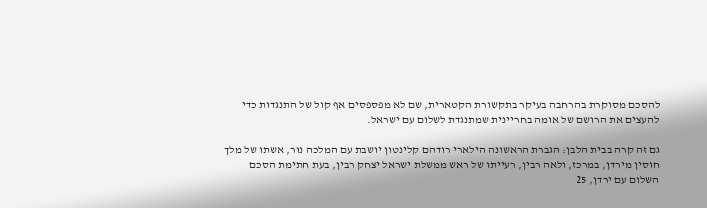להסכם מסוקרת בהרחבה בעיקר בתקשורת הקטארית, שם לא מפספסים אף קול של התנגדות כדי להעצים את הרושם של אומה בחריינית שמתנגדת לשלום עם ישראל.

גם זה קרה בבית הלבן: הגברת הראשונה הילארי רודהם קלינטון יושבת עם המלכה נור, אשתו של מלך חוסין מירדן, במרכז, ולאה רבין, רעייתו של ראש ממשלת ישראל יצחק רבין, בעת חתימת הסכם השלום עם ירדן, 25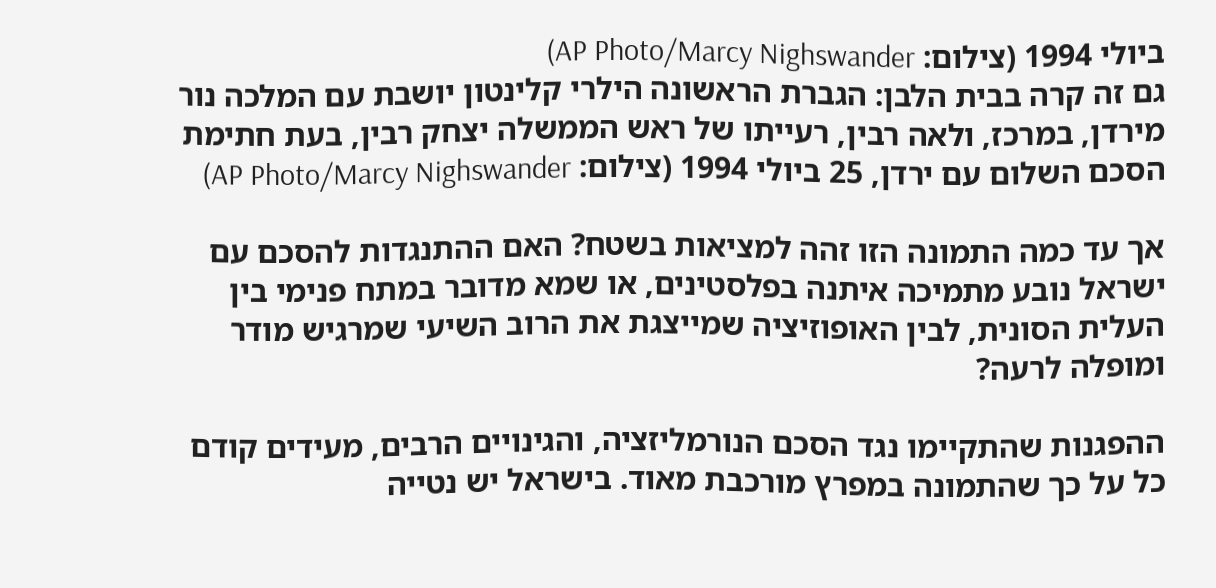ביולי 1994 (צילום: AP Photo/Marcy Nighswander)
גם זה קרה בבית הלבן: הגברת הראשונה הילרי קלינטון יושבת עם המלכה נור מירדן, במרכז, ולאה רבין, רעייתו של ראש הממשלה יצחק רבין, בעת חתימת הסכם השלום עם ירדן, 25 ביולי 1994 (צילום: AP Photo/Marcy Nighswander)

אך עד כמה התמונה הזו זהה למציאות בשטח? האם ההתנגדות להסכם עם ישראל נובע מתמיכה איתנה בפלסטינים, או שמא מדובר במתח פנימי בין העלית הסונית, לבין האופוזיציה שמייצגת את הרוב השיעי שמרגיש מודר ומופלה לרעה?

ההפגנות שהתקיימו נגד הסכם הנורמליזציה, והגינויים הרבים, מעידים קודם כל על כך שהתמונה במפרץ מורכבת מאוד. בישראל יש נטייה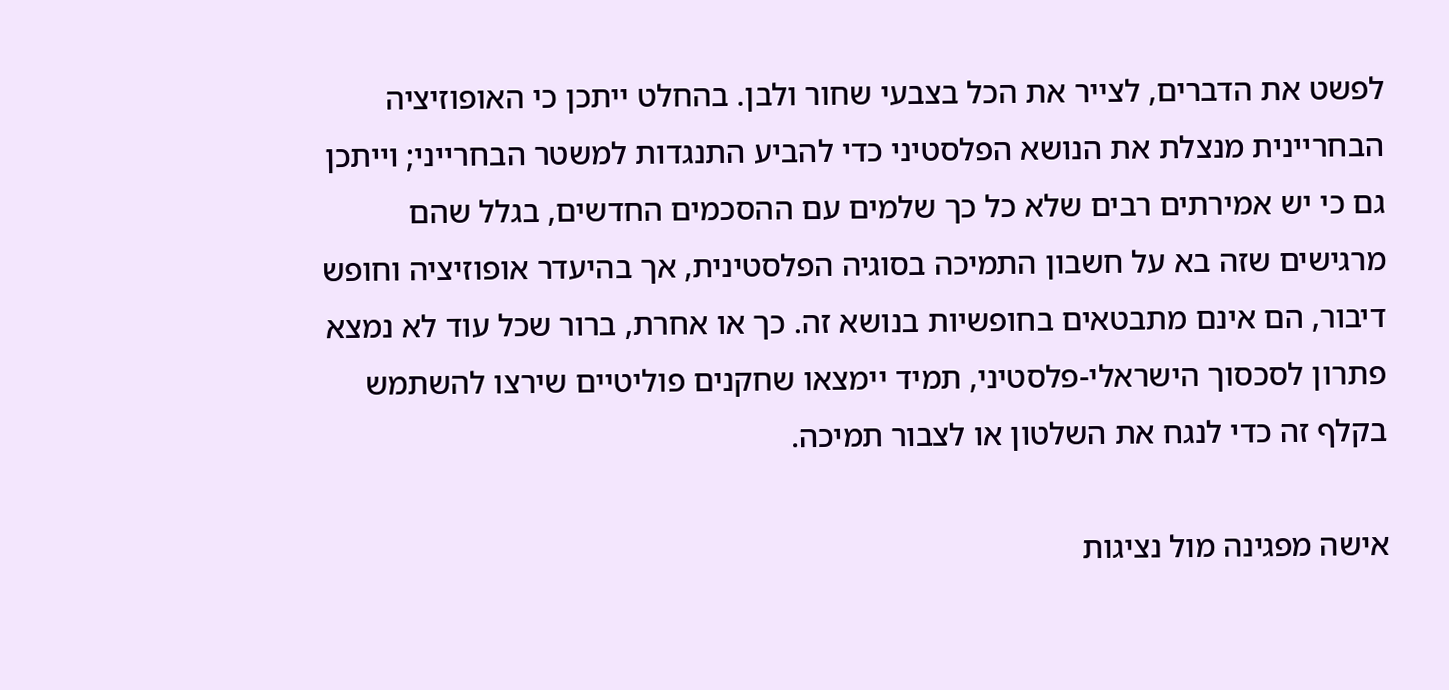לפשט את הדברים, לצייר את הכל בצבעי שחור ולבן. בהחלט ייתכן כי האופוזיציה הבחריינית מנצלת את הנושא הפלסטיני כדי להביע התנגדות למשטר הבחרייני; וייתכן גם כי יש אמירתים רבים שלא כל כך שלמים עם ההסכמים החדשים, בגלל שהם מרגישים שזה בא על חשבון התמיכה בסוגיה הפלסטינית, אך בהיעדר אופוזיציה וחופש דיבור, הם אינם מתבטאים בחופשיות בנושא זה. כך או אחרת, ברור שכל עוד לא נמצא פתרון לסכסוך הישראלי-פלסטיני, תמיד יימצאו שחקנים פוליטיים שירצו להשתמש בקלף זה כדי לנגח את השלטון או לצבור תמיכה.

אישה מפגינה מול נציגות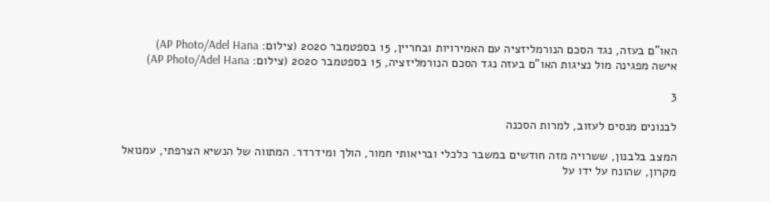האו"ם בעזה, נגד הסכם הנורמליזציה עם האמירויות ובחריין, 15 בספטמבר 2020 (צילום: AP Photo/Adel Hana)
אישה מפגינה מול נציגות האו"ם בעזה נגד הסכם הנורמליזציה, 15 בספטמבר 2020 (צילום: AP Photo/Adel Hana)

3

לבנונים מנסים לעזוב, למרות הסכנה

המצב בלבנון, ששרויה מזה חודשים במשבר כלכלי ובריאותי חמור, הולך ומידרדר. המתווה של הנשיא הצרפתי, עמנואל מקרון, שהונח על ידו על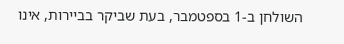השולחן ב-1 בספטמבר, בעת שביקר בביירות, אינו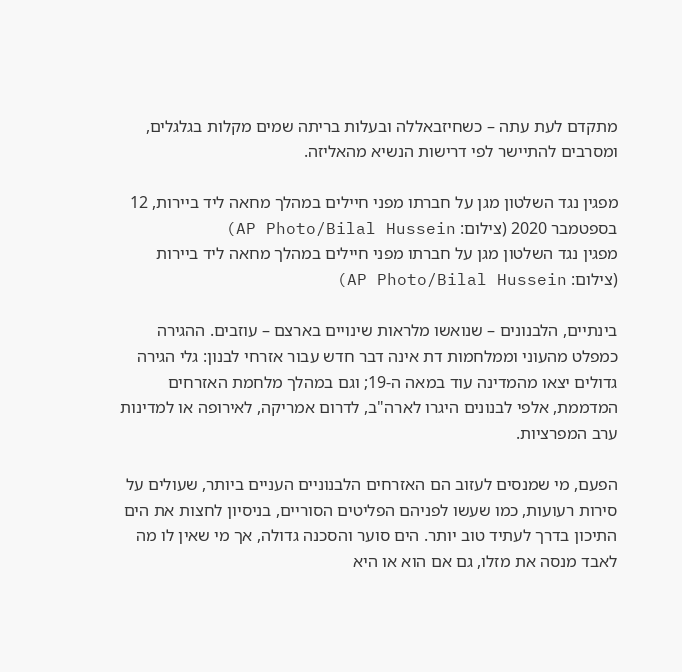מתקדם לעת עתה – כשחיזבאללה ובעלות בריתה שמים מקלות בגלגלים, ומסרבים להתיישר לפי דרישות הנשיא מהאליזה.

מפגין נגד השלטון מגן על חברתו מפני חיילים במהלך מחאה ליד ביירות, 12 בספטמבר 2020 (צילום: AP Photo/Bilal Hussein)
מפגין נגד השלטון מגן על חברתו מפני חיילים במהלך מחאה ליד ביירות (צילום: AP Photo/Bilal Hussein)

בינתיים, הלבנונים – שנואשו מלראות שינויים בארצם – עוזבים. ההגירה כמפלט מהעוני וממלחמות דת אינה דבר חדש עבור אזרחי לבנון: גלי הגירה גדולים יצאו מהמדינה עוד במאה ה-19; וגם במהלך מלחמת האזרחים המדממת, אלפי לבנונים היגרו לארה"ב, לדרום אמריקה, לאירופה או למדינות ערב המפרציות.

הפעם, מי שמנסים לעזוב הם האזרחים הלבנוניים העניים ביותר, שעולים על סירות רעועות, כמו שעשו לפניהם הפליטים הסוריים, בניסיון לחצות את הים התיכון בדרך לעתיד טוב יותר. הים סוער והסכנה גדולה, אך מי שאין לו מה לאבד מנסה את מזלו, גם אם הוא או היא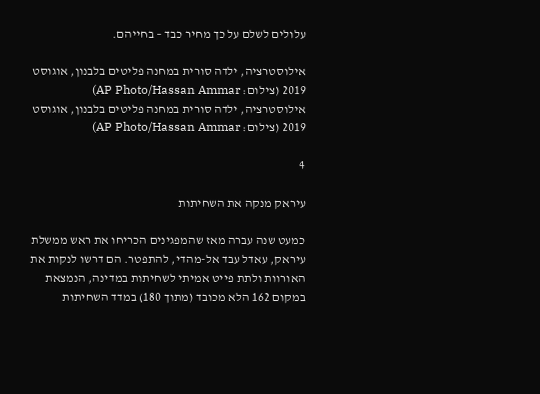עלולים לשלם על כך מחיר כבד – בחייהם.

אילוסטרציה, ילדה סורית במחנה פליטים בלבנון, אוגוסט 2019 (צילום: AP Photo/Hassan Ammar)
אילוסטרציה, ילדה סורית במחנה פליטים בלבנון, אוגוסט 2019 (צילום: AP Photo/Hassan Ammar)

4

עיראק מנקה את השחיתות

כמעט שנה עברה מאז שהמפגינים הכריחו את ראש ממשלת עיראק, עאדל עבד אל-מהדי, להתפטר. הם דרשו לנקות את האורוות ולתת פייט אמיתי לשחיתות במדינה, הנמצאת במקום 162 הלא מכובד (מתוך 180) במדד השחיתות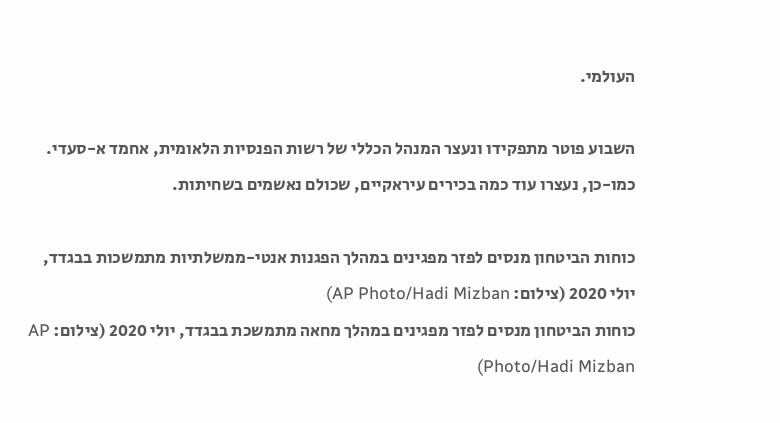העולמי.

השבוע פוטר מתפקידו ונעצר המנהל הכללי של רשות הפנסיות הלאומית, אחמד א-סעדי. כמו-כן, נעצרו עוד כמה בכירים עיראקיים, שכולם נאשמים בשחיתות.

כוחות הביטחון מנסים לפזר מפגינים במהלך הפגנות אנטי-ממשלתיות מתמשכות בבגדד, יולי 2020 (צילום: AP Photo/Hadi Mizban)
כוחות הביטחון מנסים לפזר מפגינים במהלך מחאה מתמשכת בבגדד, יולי 2020 (צילום: AP Photo/Hadi Mizban)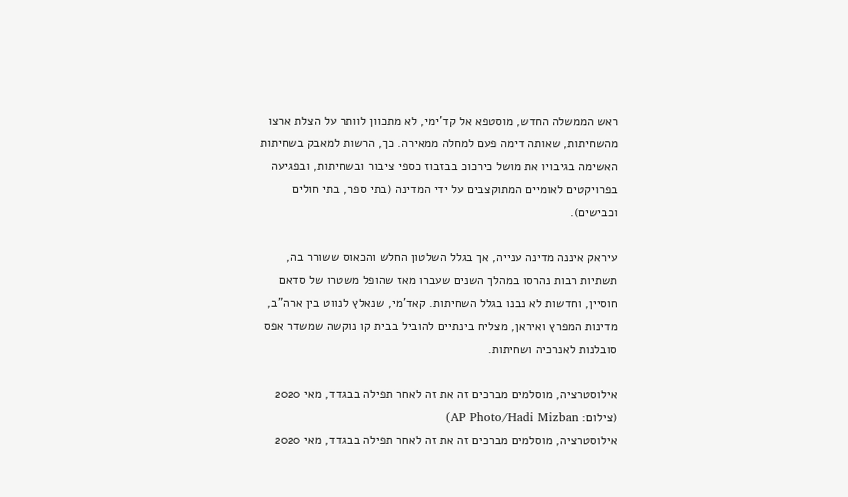ראש הממשלה החדש, מוסטפא אל קד'ימי, לא מתכוון לוותר על הצלת ארצו מהשחיתות, שאותה דימה פעם למחלה ממאירה. כך, הרשות למאבק בשחיתות האשימה בגיבויו את מושל כירכוכ בבזבוז כספי ציבור ובשחיתות, ובפגיעה בפרויקטים לאומיים המתוקצבים על ידי המדינה (בתי ספר, בתי חולים וכבישים).

עיראק איננה מדינה ענייה, אך בגלל השלטון החלש והכאוס ששורר בה, תשתיות רבות נהרסו במהלך השנים שעברו מאז שהופל משטרו של סדאם חוסיין, וחדשות לא נבנו בגלל השחיתות. קאד'מי, שנאלץ לנווט בין ארה"ב, מדינות המפרץ ואיראן, מצליח בינתיים להוביל בבית קו נוקשה שמשדר אפס סובלנות לאנרכיה ושחיתות.

אילוסטרציה, מוסלמים מברכים זה את זה לאחר תפילה בבגדד, מאי 2020 (צילום: AP Photo/Hadi Mizban)
אילוסטרציה, מוסלמים מברכים זה את זה לאחר תפילה בבגדד, מאי 2020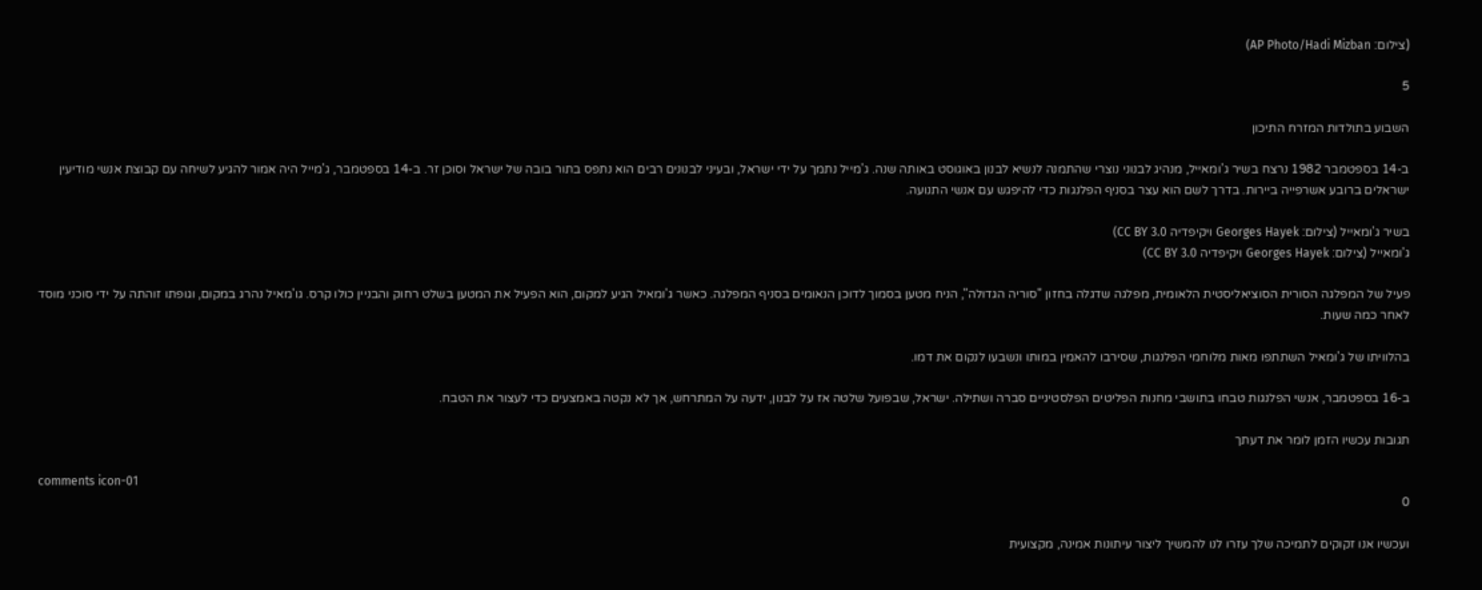(צילום: AP Photo/Hadi Mizban)

5

השבוע בתולדות המזרח התיכון

ב-14 בספטמבר 1982 נרצח בשיר ג'ומאייל, מנהיג לבנוני נוצרי שהתמנה לנשיא לבנון באוגוסט באותה שנה. ג'מייל נתמך על ידי ישראל, ובעיני לבנונים רבים הוא נתפס בתור בובה של ישראל וסוכן זר. ב-14 בספטמבר, ג'מייל היה אמור להגיע לשיחה עם קבוצת אנשי מודיעין ישראלים ברובע אשרפייה ביירות. בדרך לשם הוא עצר בסניף הפלנגות כדי להיפגש עם אנשי התנועה.

בשיר ג'ומאייל (צילום: Georges Hayek ויקיפדיה CC BY 3.0)
ג'ומאייל (צילום: Georges Hayek ויקיפדיה CC BY 3.0)

פעיל של המפלגה הסורית הסוציאליסטית הלאומית, מפלגה שדגלה בחזון "סוריה הגדולה", הניח מטען בסמוך לדוכן הנאומים בסניף המפלגה. כאשר ג'ומאיל הגיע למקום, הוא הפעיל את המטען בשלט רחוק והבניין כולו קרס. גו'מאיל נהרג במקום, וגופתו זוהתה על ידי סוכני מוסד לאחר כמה שעות.

בהלוויתו של ג'ומאיל השתתפו מאות מלוחמי הפלנגות, שסירבו להאמין במותו ונשבעו לנקום את דמו.

ב-16 בספטמבר, אנשי הפלנגות טבחו בתושבי מחנות הפליטים הפלסטיניים סברה ושתילה. ישראל, שבפועל שלטה אז על לבנון, ידעה על המתרחש, אך לא נקטה באמצעים כדי לעצור את הטבח.

תגובות עכשיו הזמן לומר את דעתך

comments icon-01
0

ועכשיו אנו זקוקים לתמיכה שלך עזרו לנו להמשיך ליצור עיתונות אמינה, מקצועית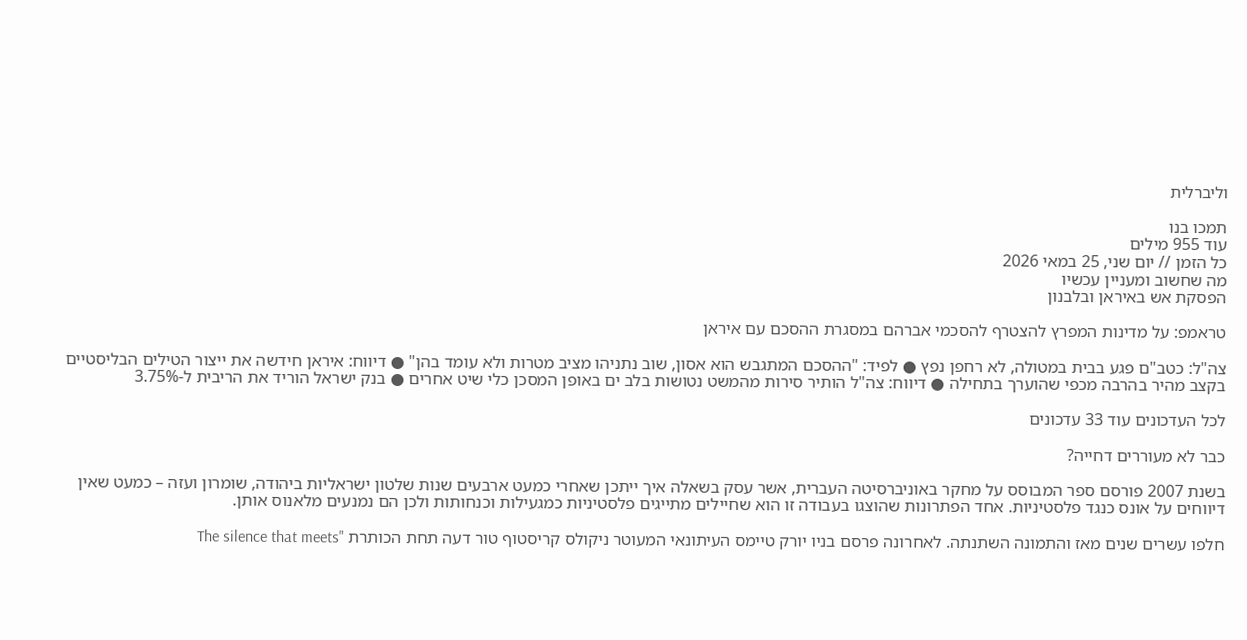וליברלית

תמכו בנו
עוד 955 מילים
כל הזמן // יום שני, 25 במאי 2026
מה שחשוב ומעניין עכשיו
הפסקת אש באיראן ובלבנון

טראמפ: על מדינות המפרץ להצטרף להסכמי אברהם במסגרת ההסכם עם איראן

צה"ל: כטב"ם פגע בבית במטולה, לא רחפן נפץ ● לפיד: "ההסכם המתגבש הוא אסון, שוב נתניהו מציב מטרות ולא עומד בהן" ● דיווח: איראן חידשה את ייצור הטילים הבליסטיים בקצב מהיר בהרבה מכפי שהוערך בתחילה ● דיווח: צה"ל הותיר סירות מהמשט נטושות בלב ים באופן המסכן כלי שיט אחרים ● בנק ישראל הוריד את הריבית ל-3.75%

לכל העדכונים עוד 33 עדכונים

כבר לא מעוררים דחייה?

בשנת 2007 פורסם ספר המבוסס על מחקר באוניברסיטה העברית, אשר עסק בשאלה איך ייתכן שאחרי כמעט ארבעים שנות שלטון ישראליות ביהודה, שומרון ועזה – כמעט שאין דיווחים על אונס כנגד פלסטיניות. אחד הפתרונות שהוצגו בעבודה זו הוא שחיילים מתייגים פלסטיניות כמגעילות וכנחותות ולכן הם נמנעים מלאנוס אותן.

חלפו עשרים שנים מאז והתמונה השתנתה. לאחרונה פרסם בניו יורק טיימס העיתונאי המעוטר ניקולס קריסטוף טור דעה תחת הכותרת "The silence that meets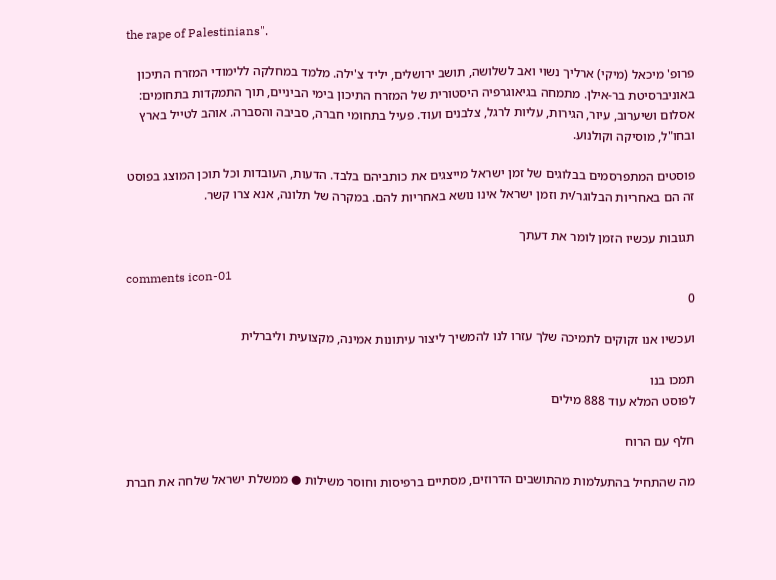the rape of Palestinians".

פרופ' מיכאל (מיקי) ארליך נשוי ואב לשלושה, תושב ירושלים, יליד צ'ילה. מלמד במחלקה ללימודי המזרח התיכון באוניברסיטת בר-אילן. מתמחה בגיאוגרפיה היסטורית של המזרח התיכון בימי הביניים, תוך התמקדות בתחומים: אסלום ושיערוב, עיור, הגירות, עליות לרגל, צלבנים ועוד. פעיל בתחומי חברה, סביבה והסברה. אוהב לטייל בארץ ובחו"ל, מוסיקה וקולנוע.

פוסטים המתפרסמים בבלוגים של זמן ישראל מייצגים את כותביהם בלבד. הדעות, העובדות וכל תוכן המוצג בפוסט זה הם באחריות הבלוגר/ית וזמן ישראל אינו נושא באחריות להם. במקרה של תלונה, אנא צרו קשר.

תגובות עכשיו הזמן לומר את דעתך

comments icon-01
0

ועכשיו אנו זקוקים לתמיכה שלך עזרו לנו להמשיך ליצור עיתונות אמינה, מקצועית וליברלית

תמכו בנו
לפוסט המלא עוד 888 מילים

חלף עם הרוח

מה שהתחיל בהתעלמות מהתושבים הדרוזים, מסתיים ברפיסות וחוסר משילות ● ממשלת ישראל שלחה את חברת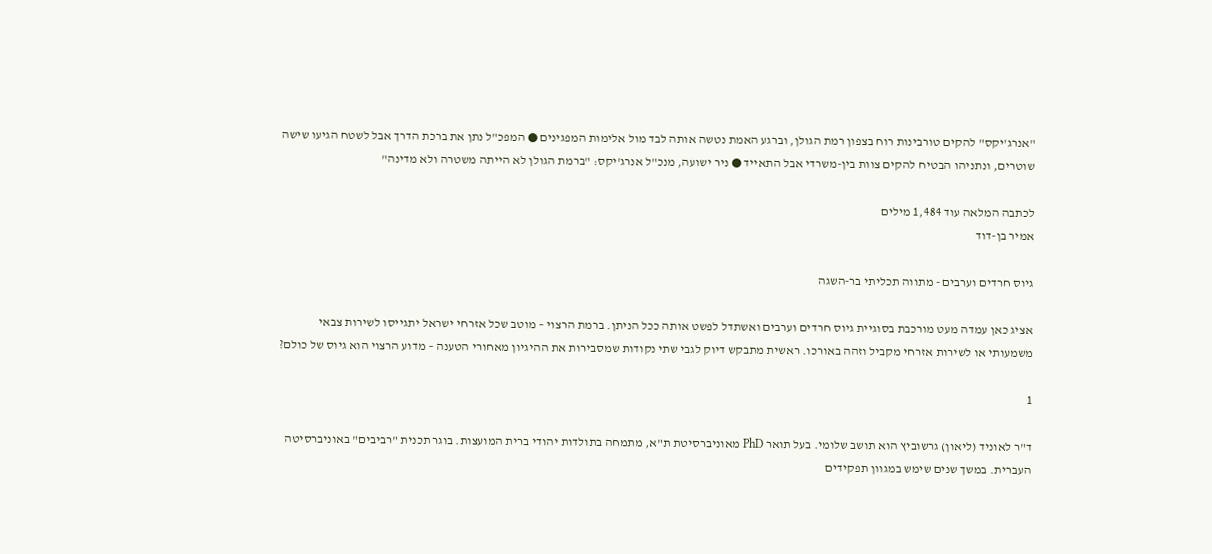"אנרג'יקס" להקים טורבינות רוח בצפון רמת הגולן, וברגע האמת נטשה אותה לבד מול אלימות המפגינים ● המפכ"ל נתן את ברכת הדרך אבל לשטח הגיעו שישה שוטרים, ונתניהו הבטיח להקים צוות בין-משרדי אבל התאייד ● ניר ישועה, מנכ"ל אנרג'יקס: "ברמת הגולן לא הייתה משטרה ולא מדינה"

לכתבה המלאה עוד 1,484 מילים
אמיר בן-דוד

גיוס חרדים וערבים - מתווה תכליתי בר-השגה

אציג כאן עמדה מעט מורכבת בסוגיית גיוס חרדים וערבים ואשתדל לפשט אותה ככל הניתן. ברמת הרצוי – מוטב שכל אזרחי ישראל יתגייסו לשירות צבאי משמעותי או לשירות אזרחי מקביל וזהה באורכו. ראשית מתבקש דיוק לגבי שתי נקודות שמסבירות את ההיגיון מאחורי הטענה – מדוע הרצוי הוא גיוס של כולם?

1

ד"ר לאוניד (ליאון) גרשוביץ הוא תושב שלומי. בעל תואר PhD מאוניברסיטת ת"א, מתמחה בתולדות יהודי ברית המועצות. בוגר תכנית "רביבים" באוניברסיטה העברית. במשך שנים שימש במגוון תפקידים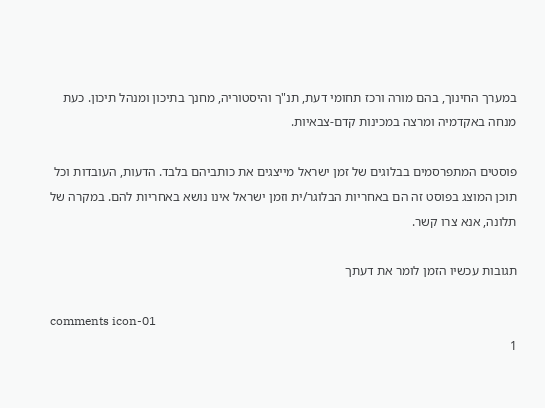במערך החינוך, בהם מורה ורכז תחומי דעת, תנ"ך והיסטוריה, מחנך בתיכון ומנהל תיכון. כעת מנחה באקדמיה ומרצה במכינות קדם-צבאיות.

פוסטים המתפרסמים בבלוגים של זמן ישראל מייצגים את כותביהם בלבד. הדעות, העובדות וכל תוכן המוצג בפוסט זה הם באחריות הבלוגר/ית וזמן ישראל אינו נושא באחריות להם. במקרה של תלונה, אנא צרו קשר.

תגובות עכשיו הזמן לומר את דעתך

comments icon-01
1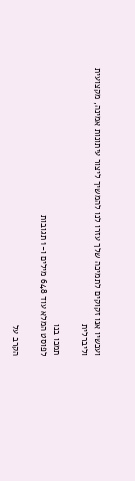ועכשיו אנו זקוקים לתמיכה שלך עזרו לנו להמשיך ליצור עיתונות אמינה, מקצועית וליברלית

תמכו בנו
לפוסט המלא עוד 648 מילים ו-1 תגובות

הקרב על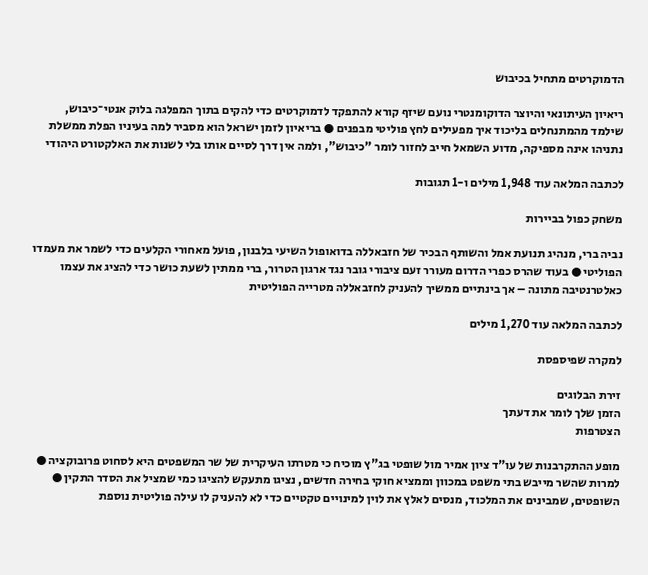הדמוקרטים מתחיל בכיבוש

ריאיון העיתונאי והיוצר הדוקומנטרי נועם שיזף קורא להתפקד לדמוקרטים כדי להקים בתוך המפלגה בלוק אנטי־כיבוש, שילמד מהמתנחלים בליכוד איך מפעילים לחץ פוליטי מבפנים ● בריאיון לזמן ישראל הוא מסביר למה בעיניו הפלת ממשלת נתניהו אינה מספיקה, מדוע השמאל חייב לחזור לומר "כיבוש", ולמה אין דרך לסיים אותו בלי לשנות את האלקטורט היהודי

לכתבה המלאה עוד 1,948 מילים ו-1 תגובות

משחק כפול בביירות

נביה ברי, מנהיג תנועת אמל והשותף הבכיר של חזבאללה בדואופול השיעי בלבנון, פועל מאחורי הקלעים כדי לשמר את מעמדו הפוליטי ● בעוד שהרס כפרי הדרום מעורר זעם ציבורי גובר נגד ארגון הטרור, ברי ממתין לשעת כושר כדי להציג את עצמו כאלטרנטיבה מתונה – אך בינתיים ממשיך להעניק לחזבאללה מטרייה הפוליטית

לכתבה המלאה עוד 1,270 מילים

למקרה שפיספסת

זירת הבלוגים
הזמן שלך לומר את דעתך
הצטרפות

מופע ההתקרבנות של עו"ד ציון אמיר מול שופטי בג"ץ מוכיח כי מטרתו העיקרית של שר המשפטים היא לסחוט פרובוקציה ● למרות שהשר מייבש בתי משפט במכוון וממציא חוקי בחירה חדשים, נציגו מתעקש להציגו כמי שמציל את הסדר התקין ● השופטים, שמבינים את המלכוד, מנסים לאלץ את לוין למינויים טקטיים כדי לא להעניק לו עילה פוליטית נוספת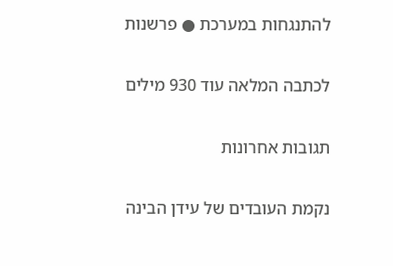להתנגחות במערכת ● פרשנות

לכתבה המלאה עוד 930 מילים

תגובות אחרונות

נקמת העובדים של עידן הבינה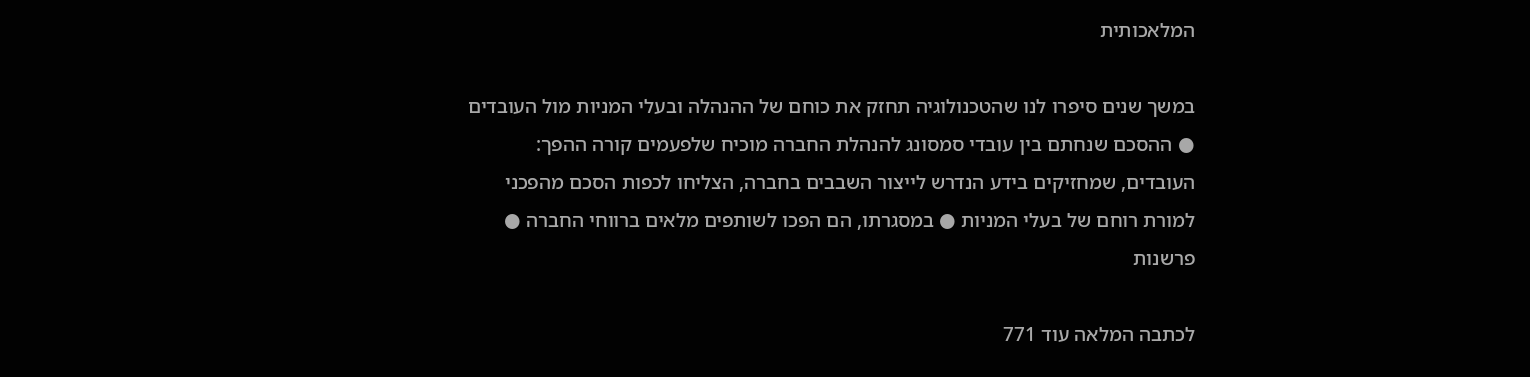המלאכותית

במשך שנים סיפרו לנו שהטכנולוגיה תחזק את כוחם של ההנהלה ובעלי המניות מול העובדים ● ההסכם שנחתם בין עובדי סמסונג להנהלת החברה מוכיח שלפעמים קורה ההפך: העובדים, שמחזיקים בידע הנדרש לייצור השבבים בחברה, הצליחו לכפות הסכם מהפכני למורת רוחם של בעלי המניות ● במסגרתו, הם הפכו לשותפים מלאים ברווחי החברה ● פרשנות

לכתבה המלאה עוד 771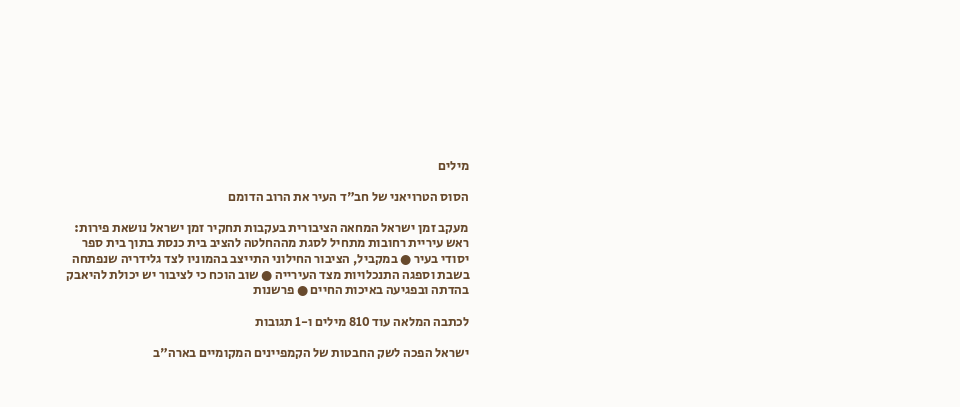מילים

הסוס הטרויאני של חב"ד העיר את הרוב הדומם

מעקב זמן ישראל המחאה הציבורית בעקבות תחקיר זמן ישראל נושאת פירות: ראש עיריית רחובות מתחיל לסגת מההחלטה להציב בית כנסת בתוך בית ספר יסודי בעיר ● במקביל, הציבור החילוני התייצב בהמוניו לצד גלידריה שנפתחה בשבת וספגה התנכלויות מצד העירייה ● שוב הוכח כי לציבור יש יכולת להיאבק בהדתה ובפגיעה באיכות החיים ● פרשנות

לכתבה המלאה עוד 810 מילים ו-1 תגובות

ישראל הפכה לשק החבטות של הקמפיינים המקומיים בארה"ב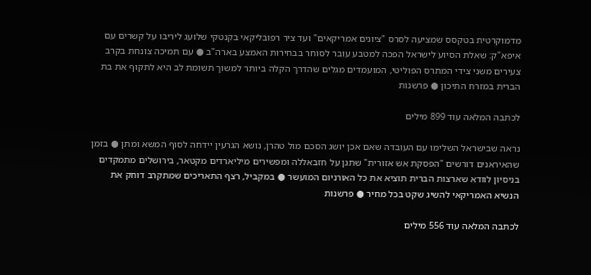מדמוקרטית בטקסס שמציעה לסרס "ציונים אמריקאים" ועד ציר רפובליקאי בקנטקי שלועג ליריבו על קשרים עם איפא"ק: שאלת הסיוע לישראל הפכה למטבע עובר לסוחר בבחירות האמצע בארה"ב ● עם תמיכה צונחת בקרב צעירים משני צידי המתרס הפוליטי, המועמדים מגלים שהדרך הקלה ביותר למשוך תשומת לב היא לתקוף את בת הברית במזרח התיכון ● פרשנות

לכתבה המלאה עוד 899 מילים

נראה שבישראל השלימו עם העובדה שאם אכן יושג הסכם מול טהרן, נושא הגרעין יידחה לסוף המשא ומתן ● בזמן שהאיראנים דורשים "הפסקת אש אזורית" שתגן על חזבאללה ומפשירים מיליארדים מקטאר, בירושלים מתמקדים בניסיון לוודא שארצות הברית תוציא את כל האורניום המועשר ● במקביל, רצף התאריכים שמתקרב דוחק את הנשיא האמריקאי להשיג שקט בכל מחיר ● פרשנות

לכתבה המלאה עוד 556 מילים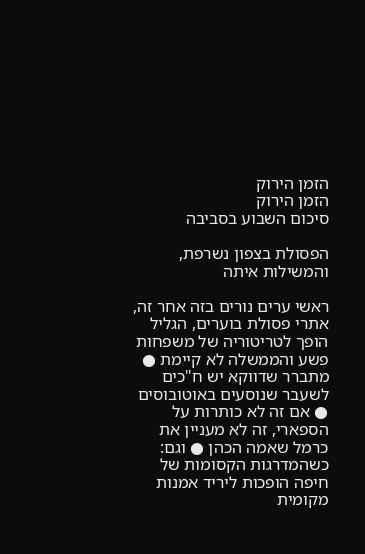הזמן הירוק
הזמן הירוק
סיכום השבוע בסביבה

הפסולת בצפון נשרפת, והמשילות איתה

ראשי ערים נורים בזה אחר זה, אתרי פסולת בוערים, הגליל הופך לטריטוריה של משפחות פשע והממשלה לא קיימת ● מתברר שדווקא יש ח"כים לשעבר שנוסעים באוטובוסים ● אם זה לא כותרות על הספארי, זה לא מעניין את כרמל שאמה הכהן ● וגם: כשהמדרגות הקסומות של חיפה הופכות ליריד אמנות מקומית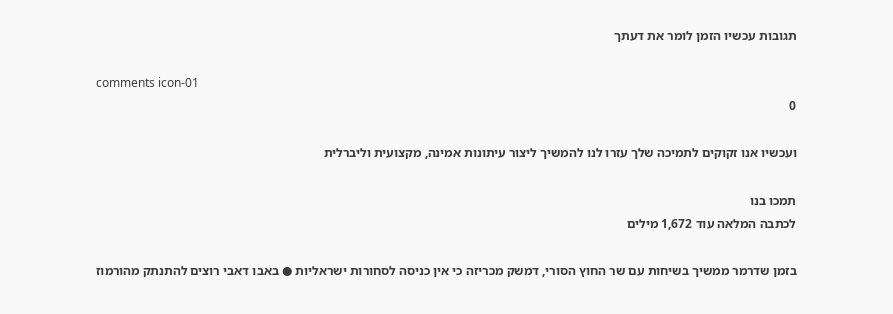תגובות עכשיו הזמן לומר את דעתך

comments icon-01
0

ועכשיו אנו זקוקים לתמיכה שלך עזרו לנו להמשיך ליצור עיתונות אמינה, מקצועית וליברלית

תמכו בנו
לכתבה המלאה עוד 1,672 מילים

בזמן שדרמר ממשיך בשיחות עם שר החוץ הסורי, דמשק מכריזה כי אין כניסה לסחורות ישראליות ● באבו דאבי רוצים להתנתק מהורמוז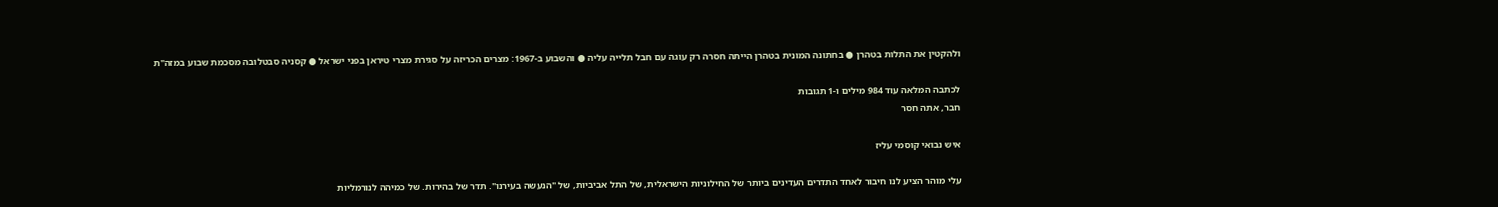ולהקטין את התלות בטהרן ● בחתונה המונית בטהרן הייתה חסרה רק עוגה עם חבל תלייה עליה ● והשבוע ב-1967: מצרים הכריזה על סגירת מצרי טיראן בפני ישראל ● קסניה סבטלובה מסכמת שבוע במזה"ת

לכתבה המלאה עוד 984 מילים ו-1 תגובות
חבר, אתה חסר

איש נבואי קוסמי עליז

עלי מוהר הציע לנו חיבור לאחד התדרים העדינים ביותר של החילוניות הישראלית, של התל אביביות, של "הנעשה בעירנו". תדר של בהירות. של כמיהה לנורמליות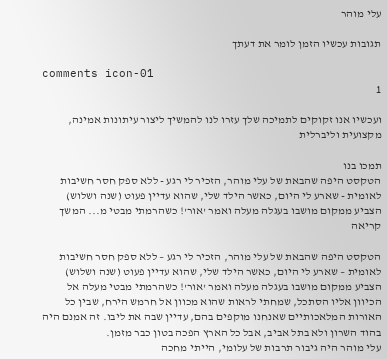עלי מוהר

תגובות עכשיו הזמן לומר את דעתך

comments icon-01
1

ועכשיו אנו זקוקים לתמיכה שלך עזרו לנו להמשיך ליצור עיתונות אמינה, מקצועית וליברלית

תמכו בנו
הטקסט היפה שהבאת של עלי מוהר, הזכיר לי רגע - ללא ספק חסר חשיבות לאומית - שארע לי היום, כאשר הילד שלי, שהוא עדיין פעוט (שנה ושלוש) הצביע ממקום מושבו בעגלה מעלה ואמר 'אור'! כשהרמתי מבטי מ... המשך קריאה

הטקסט היפה שהבאת של עלי מוהר, הזכיר לי רגע – ללא ספק חסר חשיבות לאומית – שארע לי היום, כאשר הילד שלי, שהוא עדיין פעוט (שנה ושלוש) הצביע ממקום מושבו בעגלה מעלה ואמר 'אור'! כשהרמתי מבטי מעלה אל הכיוון אליו הסתכל, שמחתי לראות שהוא מכוון אל חרמש הירח, שבין כל האורות המלאכותיים שאנחנו מוקפים בהם, עדיין שבה את ליבו. זה אמנם היה בהוד השרון ולא בתל אביב, אבל כל הארץ הפכה בטון כבר מזמן.
עלי מוהר היה גיבור תרבות של עלומי, הייתי מחכה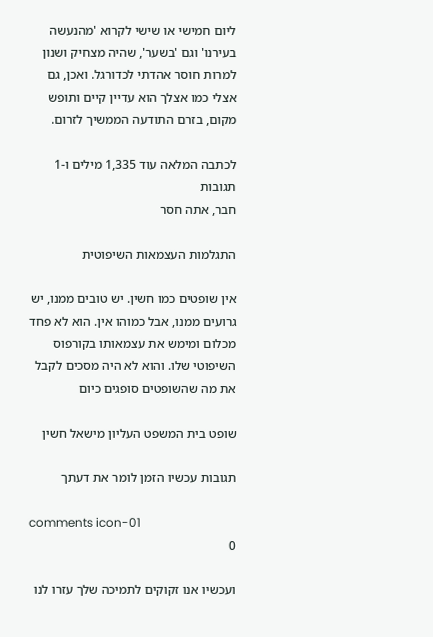ליום חמישי או שישי לקרוא 'מהנעשה בעירנו' וגם 'בשער', שהיה מצחיק ושנון למרות חוסר אהדתי לכדורגל. ואכן, גם אצלי כמו אצלך הוא עדיין קיים ותופש מקום, בזרם התודעה הממשיך לזרום.

לכתבה המלאה עוד 1,335 מילים ו-1 תגובות
חבר, אתה חסר

התגלמות העצמאות השיפוטית

אין שופטים כמו חשין. יש טובים ממנו, יש גרועים ממנו, אבל כמוהו אין. הוא לא פחד מכלום ומימש את עצמאותו בקורפוס השיפוטי שלו. והוא לא היה מסכים לקבל את מה שהשופטים סופגים כיום

שופט בית המשפט העליון מישאל חשין

תגובות עכשיו הזמן לומר את דעתך

comments icon-01
0

ועכשיו אנו זקוקים לתמיכה שלך עזרו לנו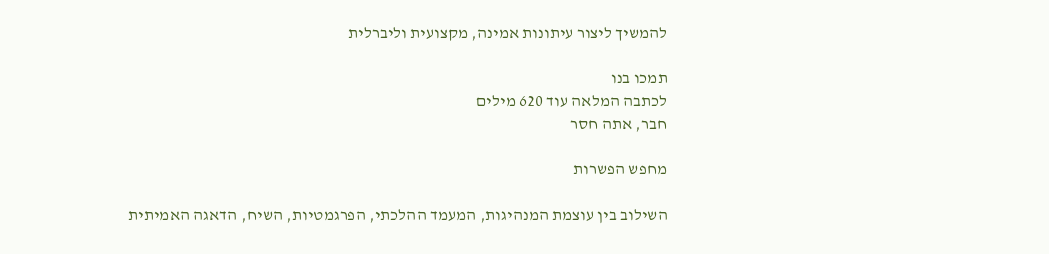להמשיך ליצור עיתונות אמינה, מקצועית וליברלית

תמכו בנו
לכתבה המלאה עוד 620 מילים
חבר, אתה חסר

מחפש הפשרות

השילוב בין עוצמת המנהיגות, המעמד ההלכתי, הפרגמטיות, השיח, הדאגה האמיתית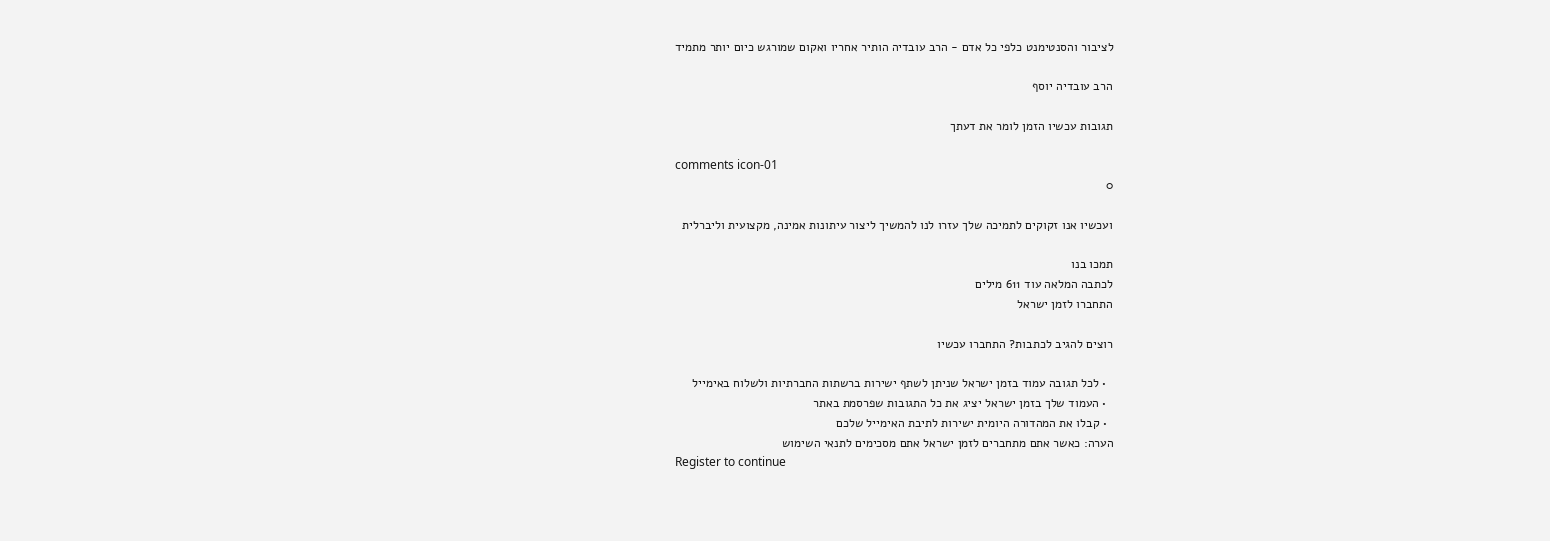לציבור והסנטימנט כלפי כל אדם - הרב עובדיה הותיר אחריו ואקום שמורגש כיום יותר מתמיד

הרב עובדיה יוסף

תגובות עכשיו הזמן לומר את דעתך

comments icon-01
0

ועכשיו אנו זקוקים לתמיכה שלך עזרו לנו להמשיך ליצור עיתונות אמינה, מקצועית וליברלית

תמכו בנו
לכתבה המלאה עוד 611 מילים
התחברו לזמן ישראל

רוצים להגיב לכתבות? התחברו עכשיו

  • לכל תגובה עמוד בזמן ישראל שניתן לשתף ישירות ברשתות החברתיות ולשלוח באימייל
  • העמוד שלך בזמן ישראל יציג את כל התגובות שפרסמת באתר
  • קבלו את המהדורה היומית ישירות לתיבת האימייל שלכם
הערה: כאשר אתם מתחברים לזמן ישראל אתם מסכימים לתנאי השימוש
Register to continue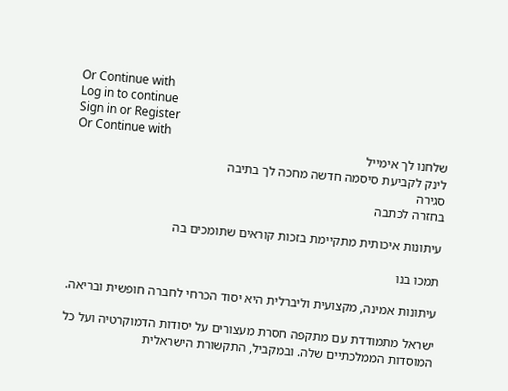Or Continue with
Log in to continue
Sign in or Register
Or Continue with
שלחנו לך אימייל
לינק לקביעת סיסמה חדשה מחכה לך בתיבה
סגירה
בחזרה לכתבה

עיתונות איכותית מתקיימת בזכות קוראים שתומכים בה

תמכו בנו

עיתונות אמינה, מקצועית וליברלית היא יסוד הכרחי לחברה חופשית ובריאה.

ישראל מתמודדת עם מתקפה חסרת מעצורים על יסודות הדמוקרטיה ועל כל המוסדות הממלכתיים שלה. ובמקביל, התקשורת הישראלית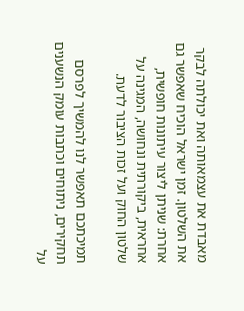מאבדת את עצמאותה ואת יכולתה לבקר את השלטון. זמן ישראל הוכיח שאפשר גם אחרת: שניתן ליצור עיתונות חופשית, אחראית, ביקורתית ונחושה, המגינה על שלטון החוק ועל זכות הציבור לדעת.

תמיכתכם תאפשר לנו להמשיך לפרסם תחקירים, ניתוחים וכתבות עומק הנשענים על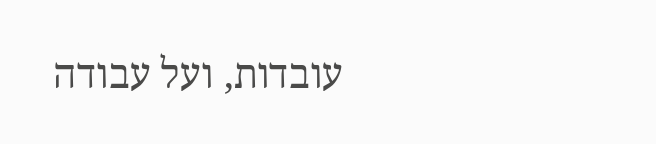עובדות, ועל עבודה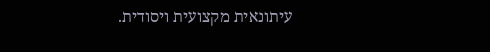עיתונאית מקצועית ויסודית.